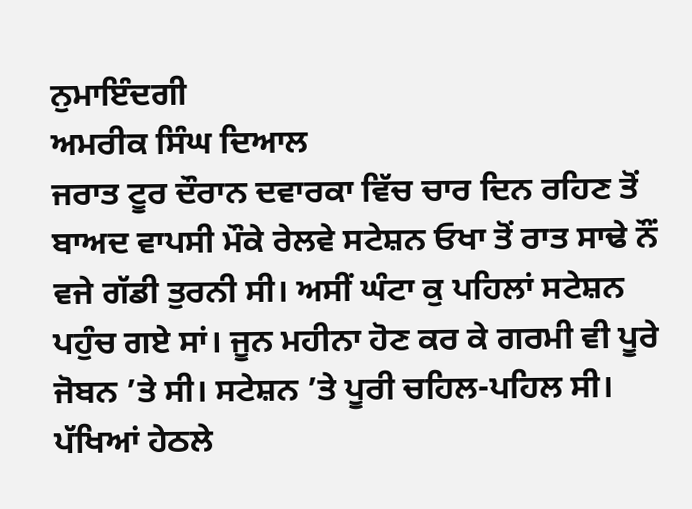ਨੁਮਾਇੰਦਗੀ
ਅਮਰੀਕ ਸਿੰਘ ਦਿਆਲ
ਜਰਾਤ ਟੂਰ ਦੌਰਾਨ ਦਵਾਰਕਾ ਵਿੱਚ ਚਾਰ ਦਿਨ ਰਹਿਣ ਤੋਂ ਬਾਅਦ ਵਾਪਸੀ ਮੌਕੇ ਰੇਲਵੇ ਸਟੇਸ਼ਨ ਓਖਾ ਤੋਂ ਰਾਤ ਸਾਢੇ ਨੌਂ ਵਜੇ ਗੱਡੀ ਤੁਰਨੀ ਸੀ। ਅਸੀਂ ਘੰਟਾ ਕੁ ਪਹਿਲਾਂ ਸਟੇਸ਼ਨ ਪਹੁੰਚ ਗਏ ਸਾਂ। ਜੂਨ ਮਹੀਨਾ ਹੋਣ ਕਰ ਕੇ ਗਰਮੀ ਵੀ ਪੂਰੇ ਜੋਬਨ ’ਤੇ ਸੀ। ਸਟੇਸ਼ਨ ’ਤੇ ਪੂਰੀ ਚਹਿਲ-ਪਹਿਲ ਸੀ। ਪੱਖਿਆਂ ਹੇਠਲੇ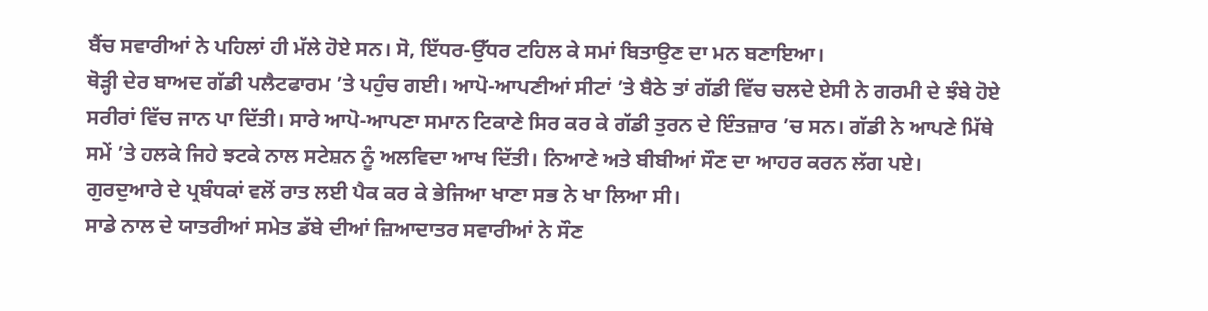ਬੈਂਚ ਸਵਾਰੀਆਂ ਨੇ ਪਹਿਲਾਂ ਹੀ ਮੱਲੇ ਹੋਏ ਸਨ। ਸੋ, ਇੱਧਰ-ਉੱਧਰ ਟਹਿਲ ਕੇ ਸਮਾਂ ਬਿਤਾਉਣ ਦਾ ਮਨ ਬਣਾਇਆ।
ਥੋੜ੍ਹੀ ਦੇਰ ਬਾਅਦ ਗੱਡੀ ਪਲੈਟਫਾਰਮ ’ਤੇ ਪਹੁੰਚ ਗਈ। ਆਪੋ-ਆਪਣੀਆਂ ਸੀਟਾਂ ’ਤੇ ਬੈਠੇ ਤਾਂ ਗੱਡੀ ਵਿੱਚ ਚਲਦੇ ਏਸੀ ਨੇ ਗਰਮੀ ਦੇ ਝੰਬੇ ਹੋਏ ਸਰੀਰਾਂ ਵਿੱਚ ਜਾਨ ਪਾ ਦਿੱਤੀ। ਸਾਰੇ ਆਪੋ-ਆਪਣਾ ਸਮਾਨ ਟਿਕਾਣੇ ਸਿਰ ਕਰ ਕੇ ਗੱਡੀ ਤੁਰਨ ਦੇ ਇੰਤਜ਼ਾਰ ’ਚ ਸਨ। ਗੱਡੀ ਨੇ ਆਪਣੇ ਮਿੱਥੇ ਸਮੇਂ ’ਤੇ ਹਲਕੇ ਜਿਹੇ ਝਟਕੇ ਨਾਲ ਸਟੇਸ਼ਨ ਨੂੰ ਅਲਵਿਦਾ ਆਖ ਦਿੱਤੀ। ਨਿਆਣੇ ਅਤੇ ਬੀਬੀਆਂ ਸੌਣ ਦਾ ਆਹਰ ਕਰਨ ਲੱਗ ਪਏ। ਗੁਰਦੁਆਰੇ ਦੇ ਪ੍ਰਬੰਧਕਾਂ ਵਲੋਂ ਰਾਤ ਲਈ ਪੈਕ ਕਰ ਕੇ ਭੇਜਿਆ ਖਾਣਾ ਸਭ ਨੇ ਖਾ ਲਿਆ ਸੀ।
ਸਾਡੇ ਨਾਲ ਦੇ ਯਾਤਰੀਆਂ ਸਮੇਤ ਡੱਬੇ ਦੀਆਂ ਜ਼ਿਆਦਾਤਰ ਸਵਾਰੀਆਂ ਨੇ ਸੌਣ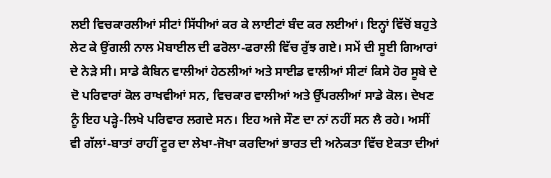ਲਈ ਵਿਚਕਾਰਲੀਆਂ ਸੀਟਾਂ ਸਿੱਧੀਆਂ ਕਰ ਕੇ ਲਾਈਟਾਂ ਬੰਦ ਕਰ ਲਈਆਂ। ਇਨ੍ਹਾਂ ਵਿੱਚੋਂ ਬਹੁਤੇ ਲੇਟ ਕੇ ਉਂਗਲੀ ਨਾਲ ਮੋਬਾਈਲ ਦੀ ਫਰੋਲਾ-ਫਰਾਲੀ ਵਿੱਚ ਰੁੱਝ ਗਏ। ਸਮੇਂ ਦੀ ਸੂਈ ਗਿਆਰਾਂ ਦੇ ਨੇੜੇ ਸੀ। ਸਾਡੇ ਕੈਬਿਨ ਵਾਲੀਆਂ ਹੇਠਲੀਆਂ ਅਤੇ ਸਾਈਡ ਵਾਲੀਆਂ ਸੀਟਾਂ ਕਿਸੇ ਹੋਰ ਸੂਬੇ ਦੇ ਦੋ ਪਰਿਵਾਰਾਂ ਕੋਲ ਰਾਖਵੀਆਂ ਸਨ, ਵਿਚਕਾਰ ਵਾਲੀਆਂ ਅਤੇ ਉੱਪਰਲੀਆਂ ਸਾਡੇ ਕੋਲ। ਦੇਖਣ ਨੂੰ ਇਹ ਪੜ੍ਹੇ-ਲਿਖੇ ਪਰਿਵਾਰ ਲਗਦੇ ਸਨ। ਇਹ ਅਜੇ ਸੌਣ ਦਾ ਨਾਂ ਨਹੀਂ ਸਨ ਲੈ ਰਹੇ। ਅਸੀਂ ਵੀ ਗੱਲਾਂ-ਬਾਤਾਂ ਰਾਹੀਂ ਟੂਰ ਦਾ ਲੇਖਾ-ਜੋਖਾ ਕਰਦਿਆਂ ਭਾਰਤ ਦੀ ਅਨੇਕਤਾ ਵਿੱਚ ਏਕਤਾ ਦੀਆਂ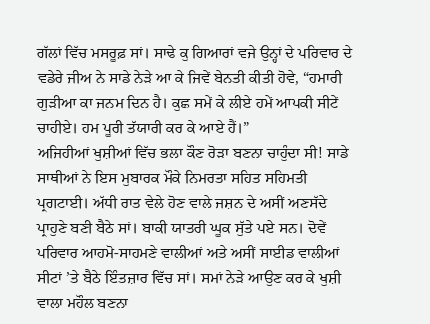ਗੱਲਾਂ ਵਿੱਚ ਮਸਰੂਫ਼ ਸਾਂ। ਸਾਢੇ ਕੁ ਗਿਆਰਾਂ ਵਜੇ ਉਨ੍ਹਾਂ ਦੇ ਪਰਿਵਾਰ ਦੇ ਵਡੇਰੇ ਜੀਅ ਨੇ ਸਾਡੇ ਨੇੜੇ ਆ ਕੇ ਜਿਵੇਂ ਬੇਨਤੀ ਕੀਤੀ ਹੋਵੇ, “ਹਮਾਰੀ ਗੁੜੀਆ ਕਾ ਜਨਮ ਦਿਨ ਹੈ। ਕੁਛ ਸਮੇਂ ਕੇ ਲੀਏ ਹਮੇਂ ਆਪਕੀ ਸੀਟੇਂ ਚਾਹੀਏ। ਹਮ ਪੂਰੀ ਤੱਯਾਰੀ ਕਰ ਕੇ ਆਏ ਹੈਂ।”
ਅਜਿਹੀਆਂ ਖੁਸ਼ੀਆਂ ਵਿੱਚ ਭਲਾ ਕੌਣ ਰੋੜਾ ਬਣਨਾ ਚਾਹੁੰਦਾ ਸੀ! ਸਾਡੇ ਸਾਥੀਆਂ ਨੇ ਇਸ ਮੁਬਾਰਕ ਮੌਕੇ ਨਿਮਰਤਾ ਸਹਿਤ ਸਹਿਮਤੀ ਪ੍ਰਗਟਾਈ। ਅੱਧੀ ਰਾਤ ਵੇਲੇ ਹੋਣ ਵਾਲੇ ਜਸ਼ਨ ਦੇ ਅਸੀਂ ਅਣਸੱਦੇ ਪ੍ਰਾਹੁਣੇ ਬਣੀ ਬੈਠੇ ਸਾਂ। ਬਾਕੀ ਯਾਤਰੀ ਘੂਕ ਸੁੱਤੇ ਪਏ ਸਨ। ਦੋਵੇਂ ਪਰਿਵਾਰ ਆਹਮੋ-ਸਾਹਮਣੇ ਵਾਲੀਆਂ ਅਤੇ ਅਸੀਂ ਸਾਈਡ ਵਾਲੀਆਂ ਸੀਟਾਂ ’ਤੇ ਬੈਠੇ ਇੰਤਜ਼ਾਰ ਵਿੱਚ ਸਾਂ। ਸਮਾਂ ਨੇੜੇ ਆਉਣ ਕਰ ਕੇ ਖੁਸ਼ੀ ਵਾਲਾ ਮਹੌਲ ਬਣਨਾ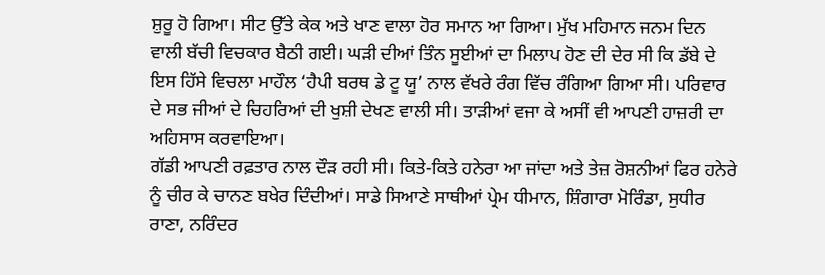ਸ਼ੁਰੂ ਹੋ ਗਿਆ। ਸੀਟ ਉੱਤੇ ਕੇਕ ਅਤੇ ਖਾਣ ਵਾਲਾ ਹੋਰ ਸਮਾਨ ਆ ਗਿਆ। ਮੁੱਖ ਮਹਿਮਾਨ ਜਨਮ ਦਿਨ ਵਾਲੀ ਬੱਚੀ ਵਿਚਕਾਰ ਬੈਠੀ ਗਈ। ਘੜੀ ਦੀਆਂ ਤਿੰਨ ਸੂਈਆਂ ਦਾ ਮਿਲਾਪ ਹੋਣ ਦੀ ਦੇਰ ਸੀ ਕਿ ਡੱਬੇ ਦੇ ਇਸ ਹਿੱਸੇ ਵਿਚਲਾ ਮਾਹੌਲ ‘ਹੈਪੀ ਬਰਥ ਡੇ ਟੂ ਯੂ’ ਨਾਲ ਵੱਖਰੇ ਰੰਗ ਵਿੱਚ ਰੰਗਿਆ ਗਿਆ ਸੀ। ਪਰਿਵਾਰ ਦੇ ਸਭ ਜੀਆਂ ਦੇ ਚਿਹਰਿਆਂ ਦੀ ਖੁਸ਼ੀ ਦੇਖਣ ਵਾਲੀ ਸੀ। ਤਾੜੀਆਂ ਵਜਾ ਕੇ ਅਸੀਂ ਵੀ ਆਪਣੀ ਹਾਜ਼ਰੀ ਦਾ ਅਹਿਸਾਸ ਕਰਵਾਇਆ।
ਗੱਡੀ ਆਪਣੀ ਰਫ਼ਤਾਰ ਨਾਲ ਦੌੜ ਰਹੀ ਸੀ। ਕਿਤੇ-ਕਿਤੇ ਹਨੇਰਾ ਆ ਜਾਂਦਾ ਅਤੇ ਤੇਜ਼ ਰੋਸ਼ਨੀਆਂ ਫਿਰ ਹਨੇਰੇ ਨੂੰ ਚੀਰ ਕੇ ਚਾਨਣ ਬਖੇਰ ਦਿੰਦੀਆਂ। ਸਾਡੇ ਸਿਆਣੇ ਸਾਥੀਆਂ ਪ੍ਰੇਮ ਧੀਮਾਨ, ਸ਼ਿੰਗਾਰਾ ਮੋਰਿੰਡਾ, ਸੁਧੀਰ ਰਾਣਾ, ਨਰਿੰਦਰ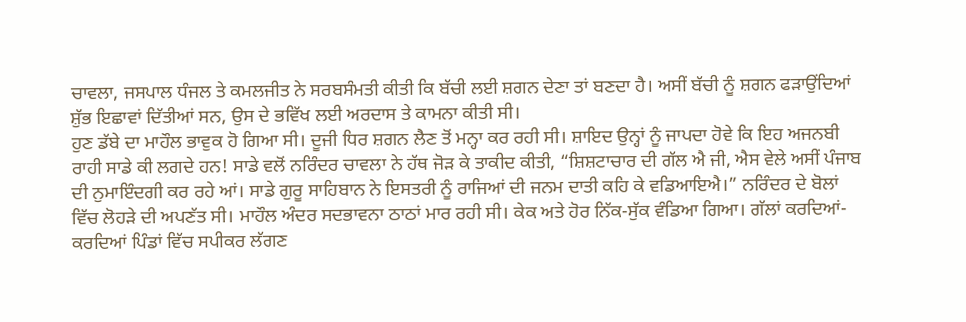ਚਾਵਲਾ, ਜਸਪਾਲ ਧੰਜਲ ਤੇ ਕਮਲਜੀਤ ਨੇ ਸਰਬਸੰਮਤੀ ਕੀਤੀ ਕਿ ਬੱਚੀ ਲਈ ਸ਼ਗਨ ਦੇਣਾ ਤਾਂ ਬਣਦਾ ਹੈ। ਅਸੀਂ ਬੱਚੀ ਨੂੰ ਸ਼ਗਨ ਫੜਾਉਂਦਿਆਂ ਸ਼ੁੱਭ ਇਛਾਵਾਂ ਦਿੱਤੀਆਂ ਸਨ, ਉਸ ਦੇ ਭਵਿੱਖ ਲਈ ਅਰਦਾਸ ਤੇ ਕਾਮਨਾ ਕੀਤੀ ਸੀ।
ਹੁਣ ਡੱਬੇ ਦਾ ਮਾਹੌਲ ਭਾਵੁਕ ਹੋ ਗਿਆ ਸੀ। ਦੂਜੀ ਧਿਰ ਸ਼ਗਨ ਲੈਣ ਤੋਂ ਮਨ੍ਹਾ ਕਰ ਰਹੀ ਸੀ। ਸ਼ਾਇਦ ਉਨ੍ਹਾਂ ਨੂੰ ਜਾਪਦਾ ਹੋਵੇ ਕਿ ਇਹ ਅਜਨਬੀ ਰਾਹੀ ਸਾਡੇ ਕੀ ਲਗਦੇ ਹਨ! ਸਾਡੇ ਵਲੋਂ ਨਰਿੰਦਰ ਚਾਵਲਾ ਨੇ ਹੱਥ ਜੋੜ ਕੇ ਤਾਕੀਦ ਕੀਤੀ, “ਸ਼ਿਸ਼ਟਾਚਾਰ ਦੀ ਗੱਲ ਐ ਜੀ, ਐਸ ਵੇਲੇ ਅਸੀਂ ਪੰਜਾਬ ਦੀ ਨੁਮਾਇੰਦਗੀ ਕਰ ਰਹੇ ਆਂ। ਸਾਡੇ ਗੁਰੂ ਸਾਹਿਬਾਨ ਨੇ ਇਸਤਰੀ ਨੂੰ ਰਾਜਿਆਂ ਦੀ ਜਨਮ ਦਾਤੀ ਕਹਿ ਕੇ ਵਡਿਆਇਐ।” ਨਰਿੰਦਰ ਦੇ ਬੋਲਾਂ ਵਿੱਚ ਲੋਹੜੇ ਦੀ ਅਪਣੱਤ ਸੀ। ਮਾਹੌਲ ਅੰਦਰ ਸਦਭਾਵਨਾ ਠਾਠਾਂ ਮਾਰ ਰਹੀ ਸੀ। ਕੇਕ ਅਤੇ ਹੋਰ ਨਿੱਕ-ਸੁੱਕ ਵੰਡਿਆ ਗਿਆ। ਗੱਲਾਂ ਕਰਦਿਆਂ-ਕਰਦਿਆਂ ਪਿੰਡਾਂ ਵਿੱਚ ਸਪੀਕਰ ਲੱਗਣ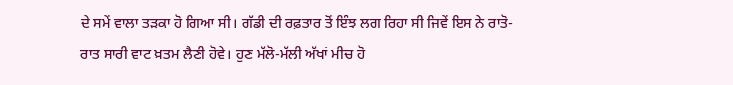ਦੇ ਸਮੇਂ ਵਾਲਾ ਤੜਕਾ ਹੋ ਗਿਆ ਸੀ। ਗੱਡੀ ਦੀ ਰਫ਼ਤਾਰ ਤੋਂ ਇੰਝ ਲਗ ਰਿਹਾ ਸੀ ਜਿਵੇਂ ਇਸ ਨੇ ਰਾਤੋ-ਰਾਤ ਸਾਰੀ ਵਾਟ ਖ਼ਤਮ ਲੈਣੀ ਹੋਵੇ। ਹੁਣ ਮੱਲੋ-ਮੱਲੀ ਅੱਖਾਂ ਮੀਚ ਹੋ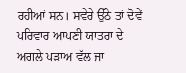ਰਹੀਆਂ ਸਨ। ਸਵੇਰੇ ਉੱਠੇ ਤਾਂ ਦੋਵੇਂ ਪਰਿਵਾਰ ਆਪਣੀ ਯਾਤਰਾ ਦੇ ਅਗਲੇ ਪੜਾਅ ਵੱਲ ਜਾ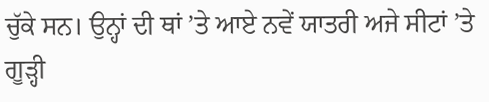ਚੁੱਕੇ ਸਨ। ਉਨ੍ਹਾਂ ਦੀ ਥਾਂ ’ਤੇ ਆਏ ਨਵੇਂ ਯਾਤਰੀ ਅਜੇ ਸੀਟਾਂ ’ਤੇ ਗੂੜ੍ਹੀ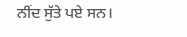ਨੀਂਦ ਸੁੱਤੇ ਪਏ ਸਨ।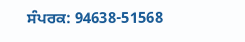ਸੰਪਰਕ: 94638-51568